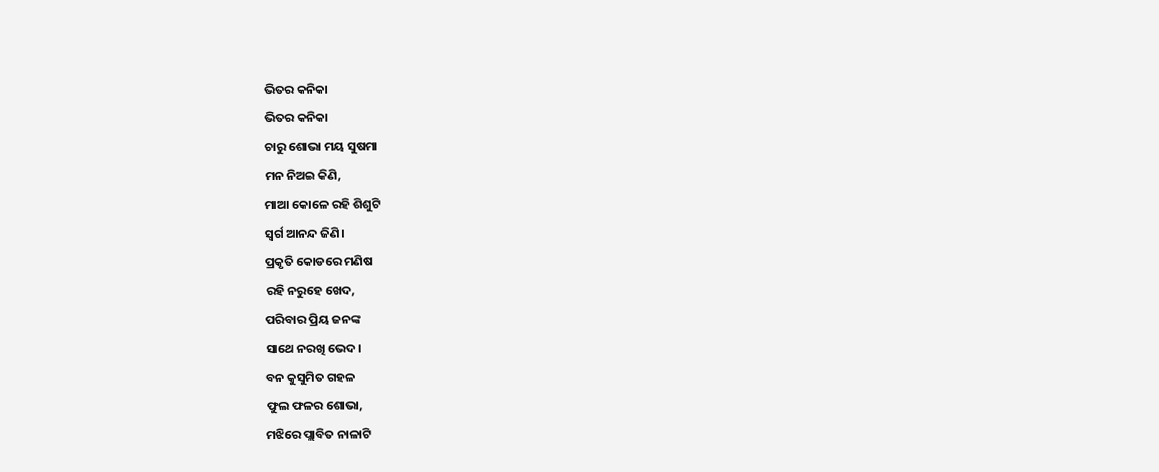ଭିତର କନିକା
ଭିତର କନିକା
ଚାରୁ ଶୋଭା ମୟ ସୁଷମା
ମନ ନିଅଇ କିଣି,
ମାଆ କୋଳେ ରହି ଶିଶୁଟି
ସ୍ଵର୍ଗ ଆନନ୍ଦ ଜିଣି।
ପ୍ରକୃତି କୋଡରେ ମଣିଷ
ରହି ନରୁହେ ଖେଦ,
ପରିବାର ପ୍ରିୟ ଜନଙ୍କ
ସାଥେ ନରଖି ଭେଦ।
ବନ କୁସୁମିତ ଗହଳ
ଫୁଲ ଫଳର ଶୋଭା,
ମଝିରେ ପ୍ଲାବିତ ନାଳାଟି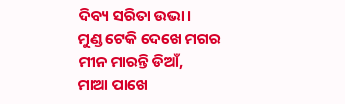ଦିବ୍ୟ ସରିତା ଉଭା।
ମୁଣ୍ଡ ଟେକି ଦେଖେ ମଗର
ମୀନ ମାରନ୍ତି ଡିଆଁ,
ମାଆ ପାଖେ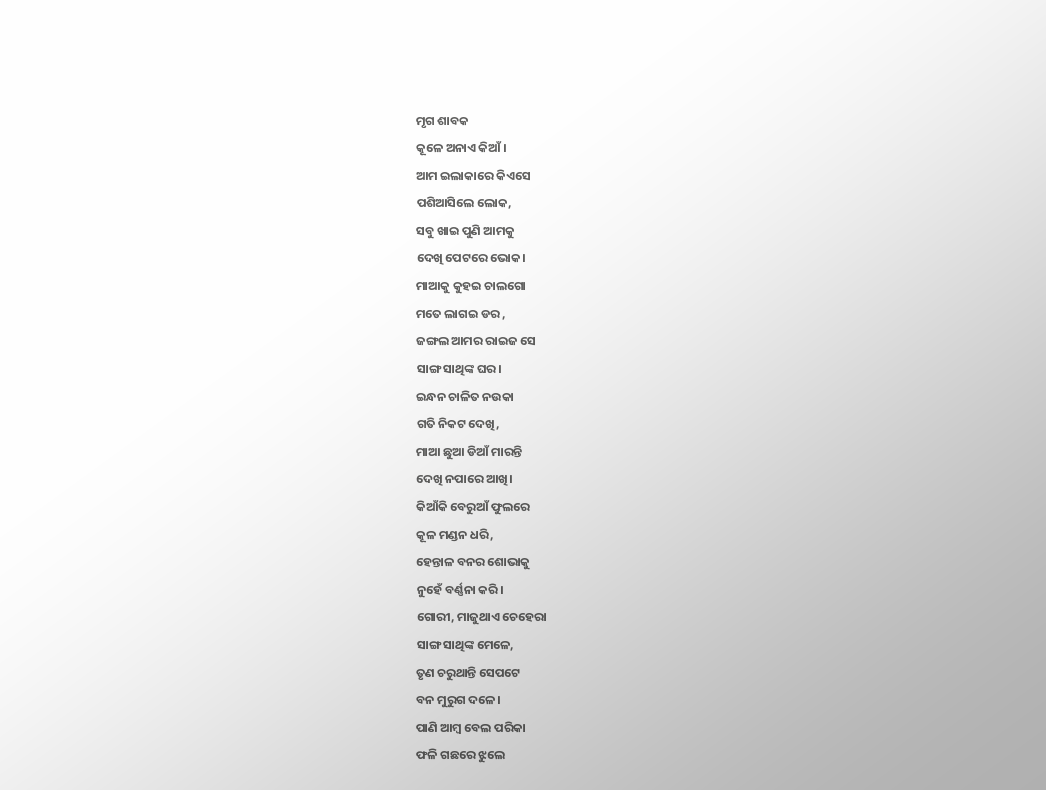ମୃଗ ଶାବକ
କୂଳେ ଅନାଏ କିଆଁ।
ଆମ ଇଲାକାରେ କିଏସେ
ପଶିଆସିଲେ ଲୋକ,
ସବୁ ଖାଇ ପୁଣି ଆମକୁ
ଦେଖି ପେଟରେ ଭୋକ।
ମାଆକୁ କୁହଇ ଚାଲଗୋ
ମତେ ଲାଗଇ ଡର ,
ଜଙ୍ଗଲ ଆମର ରାଇଜ ସେ
ସାଙ୍ଗ ସାଥିଙ୍କ ଘର।
ଇନ୍ଧନ ଚାଳିତ ନଉକା
ଗତି ନିକଟ ଦେଖି,
ମାଆ ଛୁଆ ଡିଆଁ ମାରନ୍ତି
ଦେଖି ନପାରେ ଆଖି।
କିଆଁକି ବେରୁଆଁ ଫୁଲରେ
କୂଳ ମଣ୍ଡନ ଧରି,
ହେନ୍ତାଳ ବନର ଶୋଭାକୁ
ନୁହେଁ ବର୍ଣ୍ଣନା କରି।
ଗୋରୀ, ମାଜୁଥାଏ ଚେହେରା
ସାଙ୍ଗ ସାଥିଙ୍କ ମେଳେ,
ତୃଣ ଚରୁଥାନ୍ତି ସେପଟେ
ବନ ମୁରୁଗ ଦଳେ।
ପାଣି ଆମ୍ବ ବେଲ ପରିକା
ଫଳି ଗଛରେ ଝୁଲେ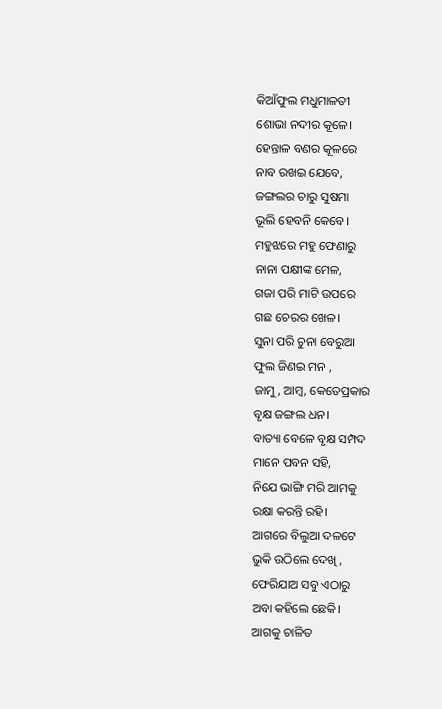କିଆଁଫୁଲ ମଧୁମାଳତୀ
ଶୋଭା ନଦୀର କୂଳେ।
ହେନ୍ତାଳ ବଣର କୂଳରେ
ନାବ ରଖଇ ଯେବେ,
ଜଙ୍ଗଲର ଚାରୁ ସୁଷମା
ଭୂଲି ହେବନି କେବେ।
ମହୁଝରେ ମହୁ ଫେଣାରୁ
ନାନା ପକ୍ଷୀଙ୍କ ମେଳ,
ଗଜା ପରି ମାଟି ଉପରେ
ଗଛ ଚେରର ଖେଳ।
ସୁନା ପରି ଚୁନା ବେରୁଆ
ଫୁଲ ଜିଣଇ ମନ ,
ଜାମୁ, ଆମ୍ବ, କେତେପ୍ରକାର
ବୃକ୍ଷ ଜଙ୍ଗଲ ଧନ।
ବାତ୍ୟା ବେଳେ ବୃକ୍ଷ ସମ୍ପଦ
ମାନେ ପବନ ସହି,
ନିଯେ ଭାଙ୍ଗି ମରି ଆମକୁ
ରକ୍ଷା କରନ୍ତି ରହି।
ଆଗରେ ବିଲୁଆ ଦଳଟେ
ଭୁକି ଉଠିଲେ ଦେଖି ,
ଫେରିଯାଅ ସବୁ ଏଠାରୁ
ଅବା କହିଲେ ଛେକି।
ଆଗକୁ ଚାଳିତ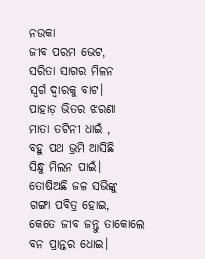ନଉକା
ଜୀବ ପରମ ଭେଟ,
ସରିତା ସାଗର ମିଳନ
ସ୍ଵର୍ଗ ଦ୍ଵାରକୁ ବାଟ।
ପାହାଡ଼ ଭିତର ଝରଣା
ମାତା ତଟିନୀ ଧାଇଁ ,
ବହୁ ପଥ ଭ୍ରମି ଆସିଛି
ସିନ୍ଧୁ ମିଲନ ପାଇଁ।
ତୋଷିଅଛି ଜଳ ସଭିଙ୍କୁ
ଗଙ୍ଗା ପବିତ୍ର ହୋଇ,
କେତେ ଜୀବ ଜନ୍ତୁ ତାକୋଲେ
ବନ ପ୍ରାନ୍ତର ଧୋଇ।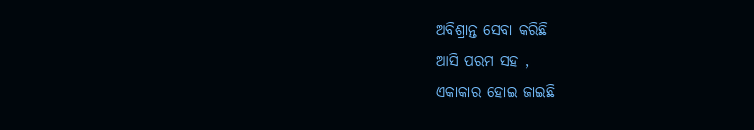ଅବିଶ୍ରାନ୍ତ ସେବା କରିଛି
ଆସି ପରମ ସହ ,
ଏକାକାର ହୋଇ ଜାଇଛି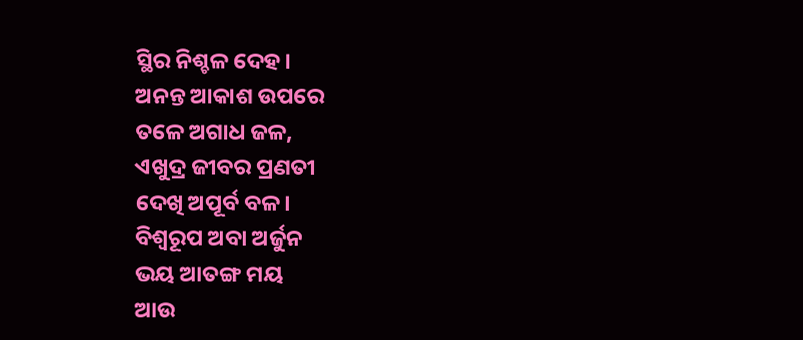ସ୍ଥିର ନିଶ୍ଚଳ ଦେହ।
ଅନନ୍ତ ଆକାଶ ଉପରେ
ତଳେ ଅଗାଧ ଜଳ,
ଏଖୁଦ୍ର ଜୀବର ପ୍ରଣତୀ
ଦେଖି ଅପୂର୍ବ ବଳ।
ବିଶ୍ଵରୂପ ଅବା ଅର୍ଜୁନ
ଭୟ ଆତଙ୍ଗ ମୟ
ଆଉ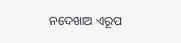ନଦେଖାଅ ଏରୂପ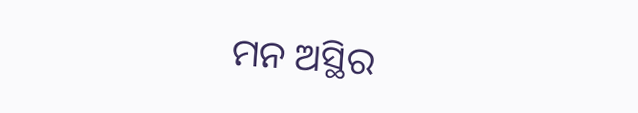ମନ ଅସ୍ଥିର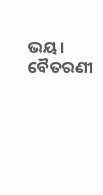ଭୟ।
ବୈତରଣୀ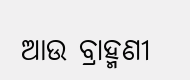ଆଉ ବ୍ରାହ୍ମଣୀ